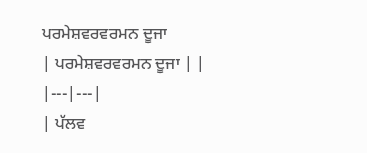ਪਰਮੇਸ਼ਵਰਵਰਮਨ ਦੂਜਾ
| ਪਰਮੇਸ਼ਵਰਵਰਮਨ ਦੂਜਾ | |
|---|---|
| ਪੱਲਵ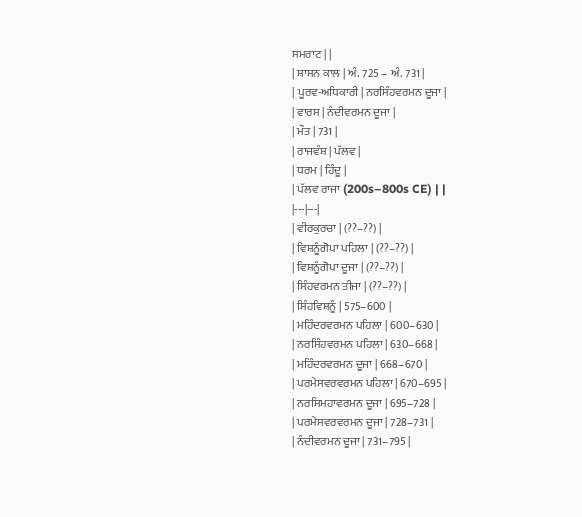ਸਮਰਾਟ | |
| ਸ਼ਾਸਨ ਕਾਲ | ਅੰ. 725 – ਅੰ. 731 |
| ਪੂਰਵ-ਅਧਿਕਾਰੀ | ਨਰਸਿੰਹਵਰਮਨ ਦੂਜਾ |
| ਵਾਰਸ | ਨੰਦੀਵਰਮਨ ਦੂਜਾ |
| ਮੌਤ | 731 |
| ਰਾਜਵੰਸ਼ | ਪੱਲਵ |
| ਧਰਮ | ਹਿੰਦੂ |
| ਪੱਲਵ ਰਾਜਾ (200s–800s CE) | |
|---|---|
| ਵੀਰਕੁਰਚਾ | (??–??) |
| ਵਿਸ਼ਨੂੰਗੋਪਾ ਪਹਿਲਾ | (??–??) |
| ਵਿਸ਼ਨੂੰਗੋਪਾ ਦੂਜਾ | (??–??) |
| ਸਿੰਹਵਰਮਨ ਤੀਜਾ | (??–??) |
| ਸਿੰਹਵਿਸ਼ਨੂੰ | 575–600 |
| ਮਹਿੰਦਰਵਰਮਨ ਪਹਿਲਾ | 600–630 |
| ਨਰਸਿੰਹਵਰਮਨ ਪਹਿਲਾ | 630–668 |
| ਮਹਿੰਦਰਵਰਮਨ ਦੂਜਾ | 668–670 |
| ਪਰਮੇਸਵਰਵਰਮਨ ਪਹਿਲਾ | 670–695 |
| ਨਰਸਿਮਹਾਵਰਮਨ ਦੂਜਾ | 695–728 |
| ਪਰਮੇਸਵਰਵਰਮਨ ਦੂਜਾ | 728–731 |
| ਨੰਦੀਵਰਮਨ ਦੂਜਾ | 731–795 |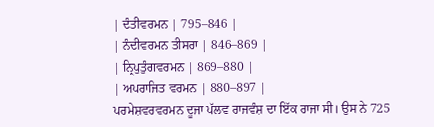| ਦੰਤੀਵਰਮਨ | 795–846 |
| ਨੰਦੀਵਰਮਨ ਤੀਸਰਾ | 846–869 |
| ਨ੍ਰਿਪੁਤੁੰਗਵਰਮਨ | 869–880 |
| ਅਪਰਾਜਿਤ ਵਰਮਨ | 880–897 |
ਪਰਮੇਸ਼ਵਰਵਰਮਨ ਦੂਜਾ ਪੱਲਵ ਰਾਜਵੰਸ਼ ਦਾ ਇੱਕ ਰਾਜਾ ਸੀ। ਉਸ ਨੇ 725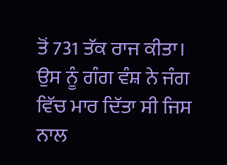ਤੋਂ 731 ਤੱਕ ਰਾਜ ਕੀਤਾ। ਉਸ ਨੂੰ ਗੰਗ ਵੰਸ਼ ਨੇ ਜੰਗ ਵਿੱਚ ਮਾਰ ਦਿੱਤਾ ਸੀ ਜਿਸ ਨਾਲ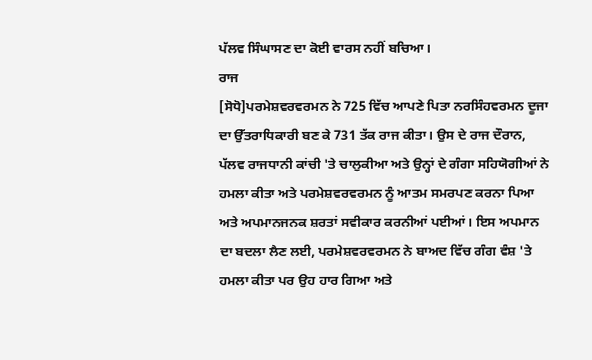ਪੱਲਵ ਸਿੰਘਾਸਣ ਦਾ ਕੋਈ ਵਾਰਸ ਨਹੀਂ ਬਚਿਆ।
ਰਾਜ
[ਸੋਧੋ]ਪਰਮੇਸ਼ਵਰਵਰਮਨ ਨੇ 725 ਵਿੱਚ ਆਪਣੇ ਪਿਤਾ ਨਰਸਿੰਹਵਰਮਨ ਦੂਜਾ ਦਾ ਉੱਤਰਾਧਿਕਾਰੀ ਬਣ ਕੇ 731 ਤੱਕ ਰਾਜ ਕੀਤਾ। ਉਸ ਦੇ ਰਾਜ ਦੌਰਾਨ, ਪੱਲਵ ਰਾਜਧਾਨੀ ਕਾਂਚੀ 'ਤੇ ਚਾਲੁਕੀਆ ਅਤੇ ਉਨ੍ਹਾਂ ਦੇ ਗੰਗਾ ਸਹਿਯੋਗੀਆਂ ਨੇ ਹਮਲਾ ਕੀਤਾ ਅਤੇ ਪਰਮੇਸ਼ਵਰਵਰਮਨ ਨੂੰ ਆਤਮ ਸਮਰਪਣ ਕਰਨਾ ਪਿਆ ਅਤੇ ਅਪਮਾਨਜਨਕ ਸ਼ਰਤਾਂ ਸਵੀਕਾਰ ਕਰਨੀਆਂ ਪਈਆਂ। ਇਸ ਅਪਮਾਨ ਦਾ ਬਦਲਾ ਲੈਣ ਲਈ, ਪਰਮੇਸ਼ਵਰਵਰਮਨ ਨੇ ਬਾਅਦ ਵਿੱਚ ਗੰਗ ਵੰਸ਼ 'ਤੇ ਹਮਲਾ ਕੀਤਾ ਪਰ ਉਹ ਹਾਰ ਗਿਆ ਅਤੇ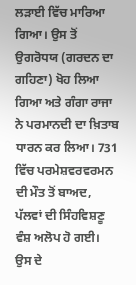ਲੜਾਈ ਵਿੱਚ ਮਾਰਿਆ ਗਿਆ। ਉਸ ਤੋਂ ਉਗਰੋਧਯ (ਗਰਦਨ ਦਾ ਗਹਿਣਾ) ਖੋਹ ਲਿਆ ਗਿਆ ਅਤੇ ਗੰਗਾ ਰਾਜਾ ਨੇ ਪਰਮਾਨਦੀ ਦਾ ਖ਼ਿਤਾਬ ਧਾਰਨ ਕਰ ਲਿਆ। 731 ਵਿੱਚ ਪਰਮੇਸ਼ਵਰਵਰਮਨ ਦੀ ਮੌਤ ਤੋਂ ਬਾਅਦ, ਪੱਲਵਾਂ ਦੀ ਸਿੰਹਵਿਸ਼ਣੂ ਵੰਸ਼ ਅਲੋਪ ਹੋ ਗਈ।
ਉਸ ਦੇ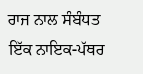ਰਾਜ ਨਾਲ ਸੰਬੰਧਤ ਇੱਕ ਨਾਇਕ-ਪੱਥਰ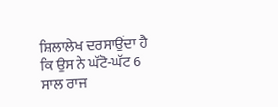ਸ਼ਿਲਾਲੇਖ ਦਰਸਾਉਂਦਾ ਹੈ ਕਿ ਉਸ ਨੇ ਘੱਟੋ-ਘੱਟ 6 ਸਾਲ ਰਾਜ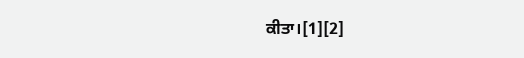ਕੀਤਾ।[1][2]